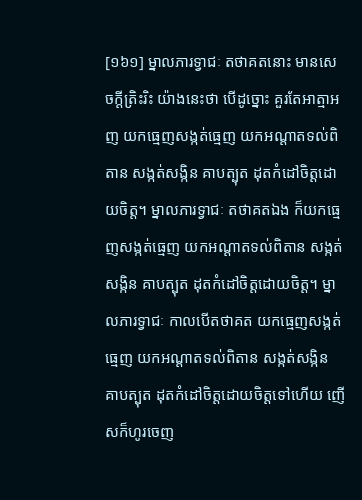[១៦១] ម្នាលភារទ្វាជៈ តថាគតនោះ មានសេចក្តីត្រិះរិះ យ៉ាងនេះថា បើដូច្នោះ គួរតែអាត្មាអញ យកធ្មេញសង្កត់ធ្មេញ យកអណ្តាតទល់ពិតាន សង្កត់សង្កិន គាបត្បុត ដុតកំដៅចិត្តដោយចិត្ត។ ម្នាលភារទ្វាជៈ តថាគតឯង ក៏យកធ្មេញសង្កត់ធ្មេញ យកអណ្តាតទល់ពិតាន សង្កត់សង្កិន គាបត្បុត ដុតកំដៅចិត្តដោយចិត្ត។ ម្នាលភារទ្វាជៈ កាលបើតថាគត យកធ្មេញសង្កត់ធ្មេញ យកអណ្តាតទល់ពិតាន សង្កត់សង្កិន គាបត្បុត ដុតកំដៅចិត្តដោយចិត្តទៅហើយ ញើសក៏ហូរចេញ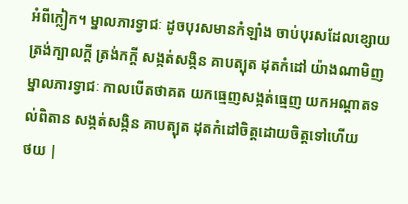អំពីក្លៀក។ ម្នាលភារទ្វាជៈ ដូចបុរសមានកំឡាំង ចាប់បុរសដែលខ្សោយ ត្រង់ក្បាលក្តី ត្រង់កក្តី សង្កត់សង្កិន គាបត្បុត ដុតកំដៅ យ៉ាងណាមិញ ម្នាលភារទ្វាជៈ កាលបើតថាគត យកធ្មេញសង្កត់ធ្មេញ យកអណ្តាតទល់ពិតាន សង្កត់សង្កិន គាបត្បុត ដុតកំដៅចិត្តដោយចិត្តទៅហើយ
ថយ |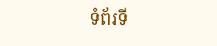ទំព័រទី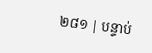២៨១ | បន្ទាប់